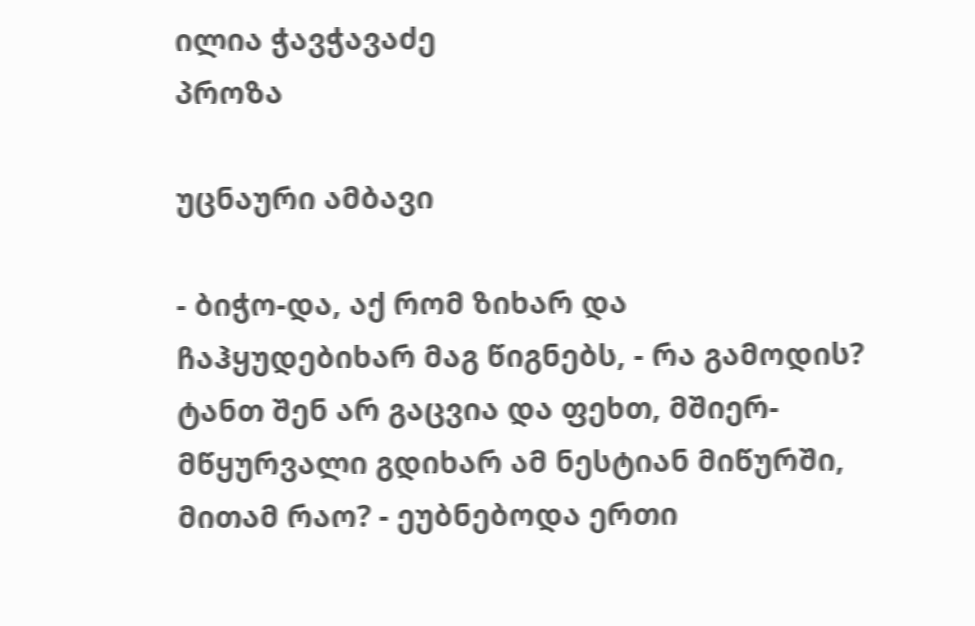ილია ჭავჭავაძე
პროზა

უცნაური ამბავი

- ბიჭო-და, აქ რომ ზიხარ და ჩაჰყუდებიხარ მაგ წიგნებს, - რა გამოდის? ტანთ შენ არ გაცვია და ფეხთ, მშიერ-მწყურვალი გდიხარ ამ ნესტიან მიწურში, მითამ რაო? - ეუბნებოდა ერთი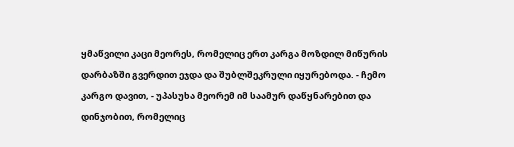ყმაწვილი კაცი მეორეს, რომელიც ერთ კარგა მოზდილ მიწურის დარბაზში გვერდით ეჯდა და შუბლშეკრული იყურებოდა. - ჩემო კარგო დავით, - უპასუხა მეორემ იმ საამურ დაწყნარებით და დინჯობით, რომელიც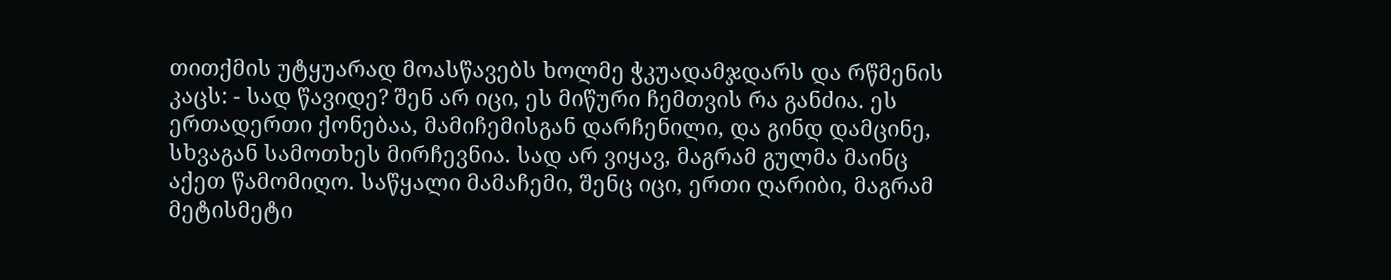თითქმის უტყუარად მოასწავებს ხოლმე ჭკუადამჯდარს და რწმენის კაცს: - სად წავიდე? შენ არ იცი, ეს მიწური ჩემთვის რა განძია. ეს ერთადერთი ქონებაა, მამიჩემისგან დარჩენილი, და გინდ დამცინე, სხვაგან სამოთხეს მირჩევნია. სად არ ვიყავ, მაგრამ გულმა მაინც აქეთ წამომიღო. საწყალი მამაჩემი, შენც იცი, ერთი ღარიბი, მაგრამ მეტისმეტი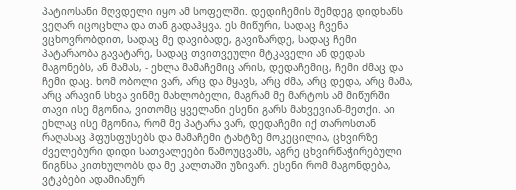პატიოსანი მღვდელი იყო ამ სოფელში. დედიჩემის შემდეგ დიდხანს ვეღარ იცოცხლა და თან გადაჰყვა. ეს მიწური, სადაც ჩვენა ვცხოვრობდით, სადაც მე დავიბადე, გავიზარდე, სადაც ჩემი პატარაობა გავატარე, სადაც თვითვეული მტკაველი ან დედას მაგონებს, ან მამას, - ეხლა მამაჩემიც არის, დედაჩემიც, ჩემი ძმაც და ჩემი დაც. ხომ ობოლი ვარ, არც და მყავს, არც ძმა, არც დედა, არც მამა, არც არავინ სხვა ვინმე მახლობელი, მაგრამ მე მარტოს ამ მიწურში თავი ისე მგონია, ვითომც ყველანი ესენი გარს მახვევიან-მეთქი. აი ეხლაც ისე მგონია, რომ მე პატარა ვარ, დედაჩემი იქ თაროსთან რაღასაც ჰფუსფუსებს და მამაჩემი ტახტზე მოკეცილია, ცხვირზე ძველებური დიდი სათვალეები წამოუცვამს, აგრე ცხვირწაჭირებული წიგნსა კითხულობს და მე კალთაში უზივარ. ესენი რომ მაგონდება, ვტკბები ადამიანურ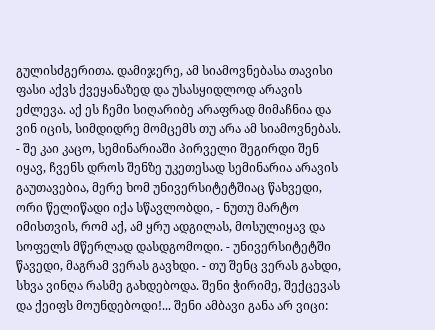გულისძგერითა. დამიჯერე, ამ სიამოვნებასა თავისი ფასი აქვს ქვეყანაზედ და უსასყიდლოდ არავის ეძლევა. აქ ეს ჩემი სიღარიბე არაფრად მიმაჩნია და ვინ იცის, სიმდიდრე მომცემს თუ არა ამ სიამოვნებას. - შე კაი კაცო, სემინარიაში პირველი შეგირდი შენ იყავ, ჩვენს დროს შენზე უკეთესად სემინარია არავის გაუთავებია, მერე ხომ უნივერსიტეტშიაც წახვედი, ორი წელიწადი იქა სწავლობდი, - ნუთუ მარტო იმისთვის, რომ აქ, ამ ყრუ ადგილას, მოსულიყავ და სოფელს მწერლად დასდგომოდი. - უნივერსიტეტში წავედი, მაგრამ ვერას გავხდი. - თუ შენც ვერას გახდი, სხვა ვინღა რასმე გახდებოდა. შენი ჭირიმე, შექცევას და ქეიფს მოუნდებოდი!... შენი ამბავი განა არ ვიცი: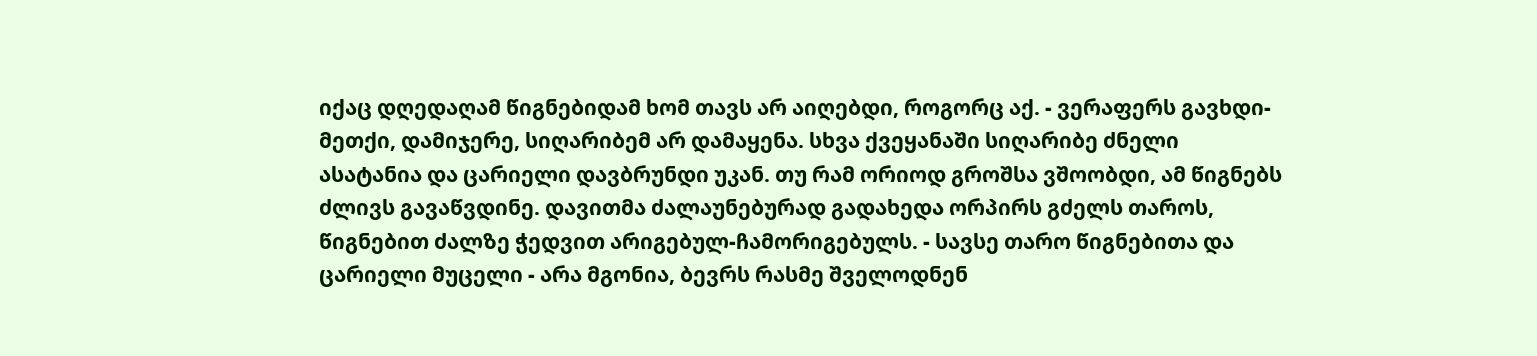იქაც დღედაღამ წიგნებიდამ ხომ თავს არ აიღებდი, როგორც აქ. - ვერაფერს გავხდი-მეთქი, დამიჯერე, სიღარიბემ არ დამაყენა. სხვა ქვეყანაში სიღარიბე ძნელი ასატანია და ცარიელი დავბრუნდი უკან. თუ რამ ორიოდ გროშსა ვშოობდი, ამ წიგნებს ძლივს გავაწვდინე. დავითმა ძალაუნებურად გადახედა ორპირს გძელს თაროს, წიგნებით ძალზე ჭედვით არიგებულ-ჩამორიგებულს. - სავსე თარო წიგნებითა და ცარიელი მუცელი - არა მგონია, ბევრს რასმე შველოდნენ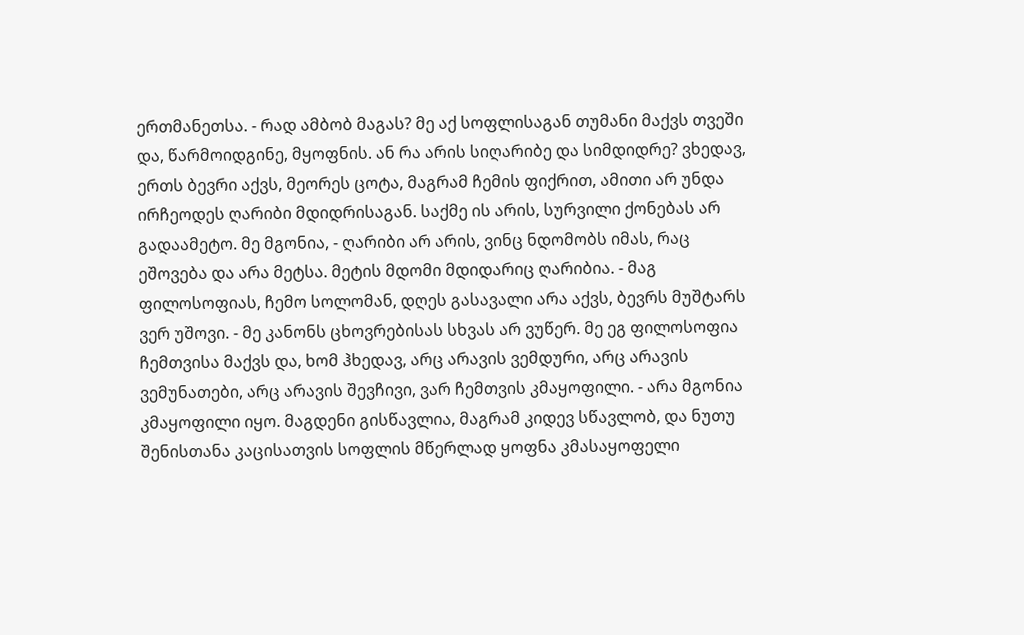ერთმანეთსა. - რად ამბობ მაგას? მე აქ სოფლისაგან თუმანი მაქვს თვეში და, წარმოიდგინე, მყოფნის. ან რა არის სიღარიბე და სიმდიდრე? ვხედავ, ერთს ბევრი აქვს, მეორეს ცოტა, მაგრამ ჩემის ფიქრით, ამითი არ უნდა ირჩეოდეს ღარიბი მდიდრისაგან. საქმე ის არის, სურვილი ქონებას არ გადაამეტო. მე მგონია, - ღარიბი არ არის, ვინც ნდომობს იმას, რაც ეშოვება და არა მეტსა. მეტის მდომი მდიდარიც ღარიბია. - მაგ ფილოსოფიას, ჩემო სოლომან, დღეს გასავალი არა აქვს, ბევრს მუშტარს ვერ უშოვი. - მე კანონს ცხოვრებისას სხვას არ ვუწერ. მე ეგ ფილოსოფია ჩემთვისა მაქვს და, ხომ ჰხედავ, არც არავის ვემდური, არც არავის ვემუნათები, არც არავის შევჩივი, ვარ ჩემთვის კმაყოფილი. - არა მგონია კმაყოფილი იყო. მაგდენი გისწავლია, მაგრამ კიდევ სწავლობ, და ნუთუ შენისთანა კაცისათვის სოფლის მწერლად ყოფნა კმასაყოფელი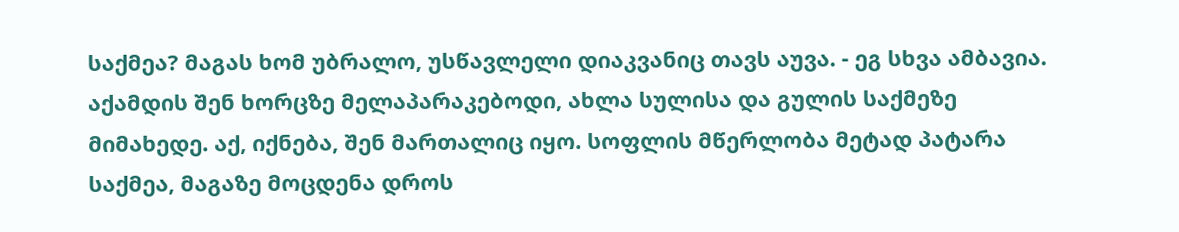საქმეა? მაგას ხომ უბრალო, უსწავლელი დიაკვანიც თავს აუვა. - ეგ სხვა ამბავია. აქამდის შენ ხორცზე მელაპარაკებოდი, ახლა სულისა და გულის საქმეზე მიმახედე. აქ, იქნება, შენ მართალიც იყო. სოფლის მწერლობა მეტად პატარა საქმეა, მაგაზე მოცდენა დროს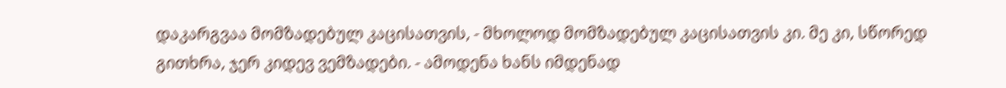დაკარგვაა მომზადებულ კაცისათვის, - მხოლოდ მომზადებულ კაცისათვის კი. მე კი, სწორედ გითხრა, ჯერ კიდევ ვემზადები. - ამოდენა ხანს იმდენად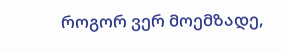როგორ ვერ მოემზადე,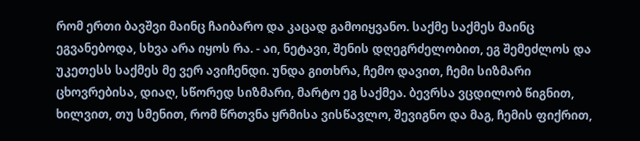რომ ერთი ბავშვი მაინც ჩაიბარო და კაცად გამოიყვანო. საქმე საქმეს მაინც ეგვანებოდა, სხვა არა იყოს რა. - აი, ნეტავი, შენის დღეგრძელობით, ეგ შემეძლოს და უკეთესს საქმეს მე ვერ ავიჩენდი. უნდა გითხრა, ჩემო დავით, ჩემი სიზმარი ცხოვრებისა, დიაღ, სწორედ სიზმარი, მარტო ეგ საქმეა. ბევრსა ვცდილობ წიგნით, ხილვით, თუ სმენით, რომ წრთვნა ყრმისა ვისწავლო, შევიგნო და მაგ, ჩემის ფიქრით,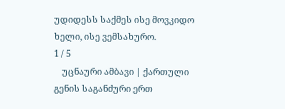უდიდესს საქმეს ისე მოვკიდო ხელი, ისე ვემსახურო.
1 / 5
    უცნაური ამბავი | ქართული გენის საგანძური ერთ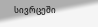სივრცეში